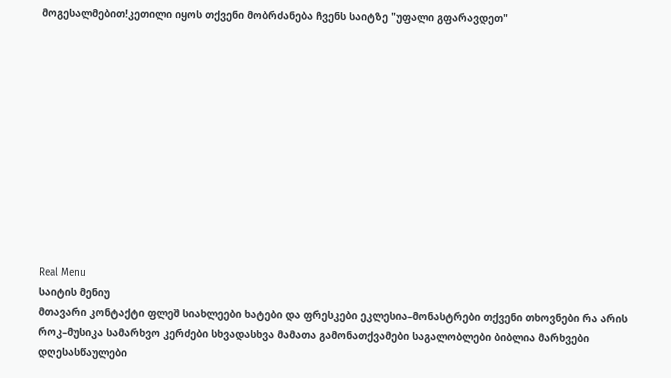მოგესალმებით!კეთილი იყოს თქვენი მობრძანება ჩვენს საიტზე "უფალი გფარავდეთ"












Real Menu
საიტის მენიუ
მთავარი კონტაქტი ფლეშ სიახლეები ხატები და ფრესკები ეკლესია–მონასტრები თქვენი თხოვნები რა არის როკ–მუსიკა სამარხვო კერძები სხვადასხვა მამათა გამონათქვამები საგალობლები ბიბლია მარხვები დღესასწაულები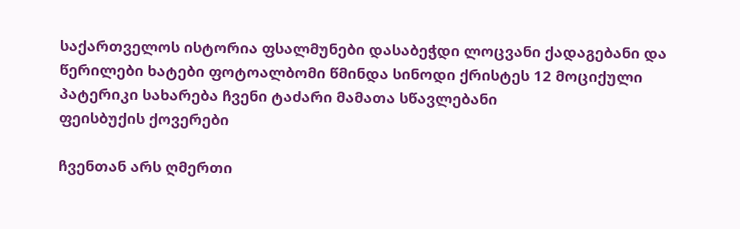საქართველოს ისტორია ფსალმუნები დასაბეჭდი ლოცვანი ქადაგებანი და წერილები ხატები ფოტოალბომი წმინდა სინოდი ქრისტეს 12 მოციქული პატერიკი სახარება ჩვენი ტაძარი მამათა სწავლებანი
ფეისბუქის ქოვერები

ჩვენთან არს ღმერთი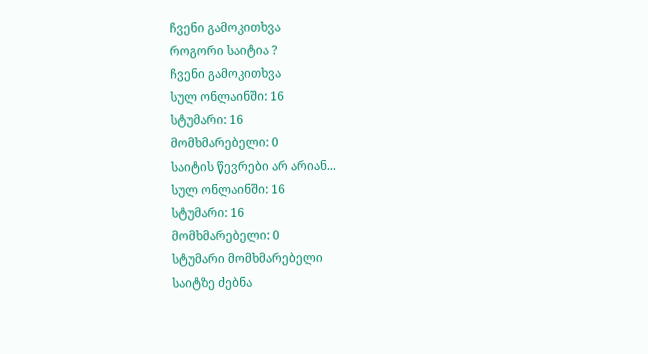ჩვენი გამოკითხვა
როგორი საიტია ?
ჩვენი გამოკითხვა
სულ ონლაინში: 16
სტუმარი: 16
მომხმარებელი: 0
საიტის წევრები არ არიან...
სულ ონლაინში: 16
სტუმარი: 16
მომხმარებელი: 0
სტუმარი მომხმარებელი
საიტზე ძებნა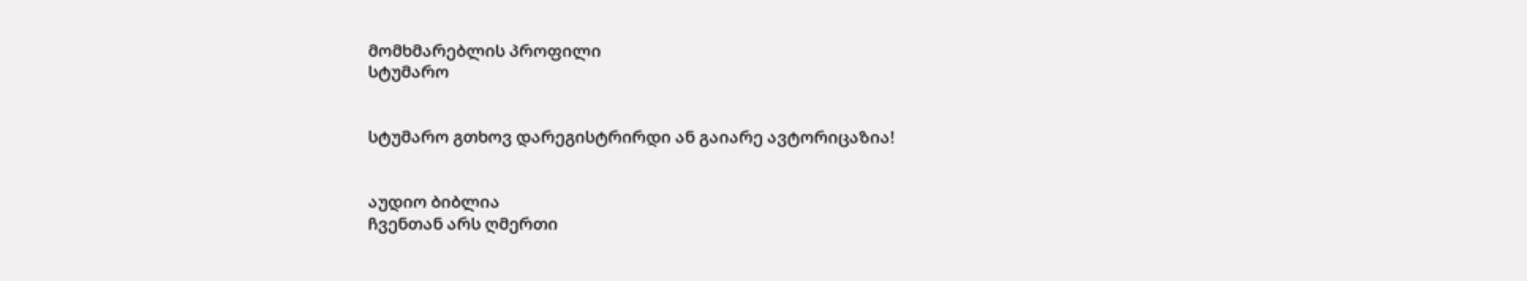მომხმარებლის პროფილი
სტუმარო


სტუმარო გთხოვ დარეგისტრირდი ან გაიარე ავტორიცაზია!


აუდიო ბიბლია
ჩვენთან არს ღმერთი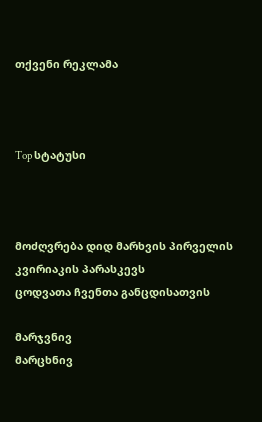თქვენი რეკლამა



Top სტატუსი



მოძღვრება დიდ მარხვის პირველის კვირიაკის პარასკევს
ცოდვათა ჩვენთა განცდისათვის

მარჯვნივ
მარცხნივ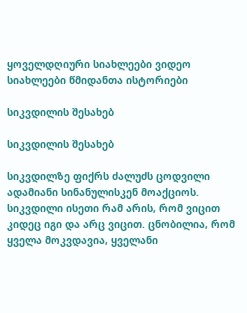ყოველდღიური სიახლეები ვიდეო სიახლეები წმიდანთა ისტორიები

სიკვდილის შესახებ

სიკვდილის შესახებ

სიკვდილზე ფიქრს ძალუძს ცოდვილი ადამიანი სინანულისკენ მოაქციოს. სიკვდილი ისეთი რამ არის, რომ ვიცით კიდეც იგი და არც ვიცით. ცნობილია, რომ ყველა მოკვდავია, ყველანი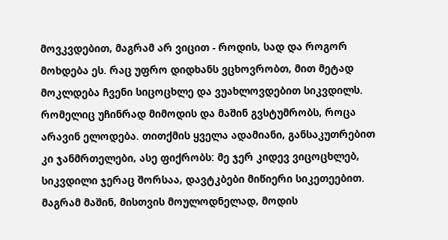მოვკვდებით, მაგრამ არ ვიცით - როდის, სად და როგორ მოხდება ეს. რაც უფრო დიდხანს ვცხოვრობთ, მით მეტად მოკლდება ჩვენი სიცოცხლე და ვუახლოვდებით სიკვდილს. რომელიც უჩინრად მიმოდის და მაშინ გვსტუმრობს, როცა არავინ ელოდება. თითქმის ყველა ადამიანი, განსაკუთრებით კი ჯანმრთელები, ასე ფიქრობს: მე ჯერ კიდევ ვიცოცხლებ, სიკვდილი ჯერაც შორსაა, დავტკბები მიწიერი სიკეთეებით. მაგრამ მაშინ, მისთვის მოულოდნელად, მოდის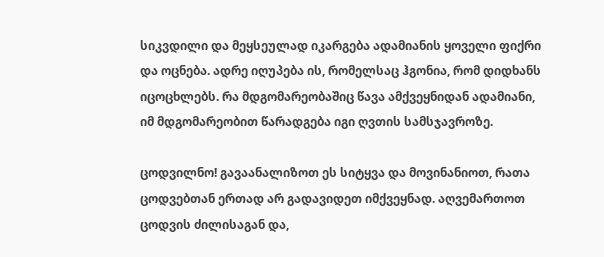სიკვდილი და მეყსეულად იკარგება ადამიანის ყოველი ფიქრი და ოცნება. ადრე იღუპება ის, რომელსაც ჰგონია, რომ დიდხანს იცოცხლებს. რა მდგომარეობაშიც წავა ამქვეყნიდან ადამიანი, იმ მდგომარეობით წარადგება იგი ღვთის სამსჯავროზე.

ცოდვილნო! გავაანალიზოთ ეს სიტყვა და მოვინანიოთ, რათა ცოდვებთან ერთად არ გადავიდეთ იმქვეყნად. აღვემართოთ ცოდვის ძილისაგან და,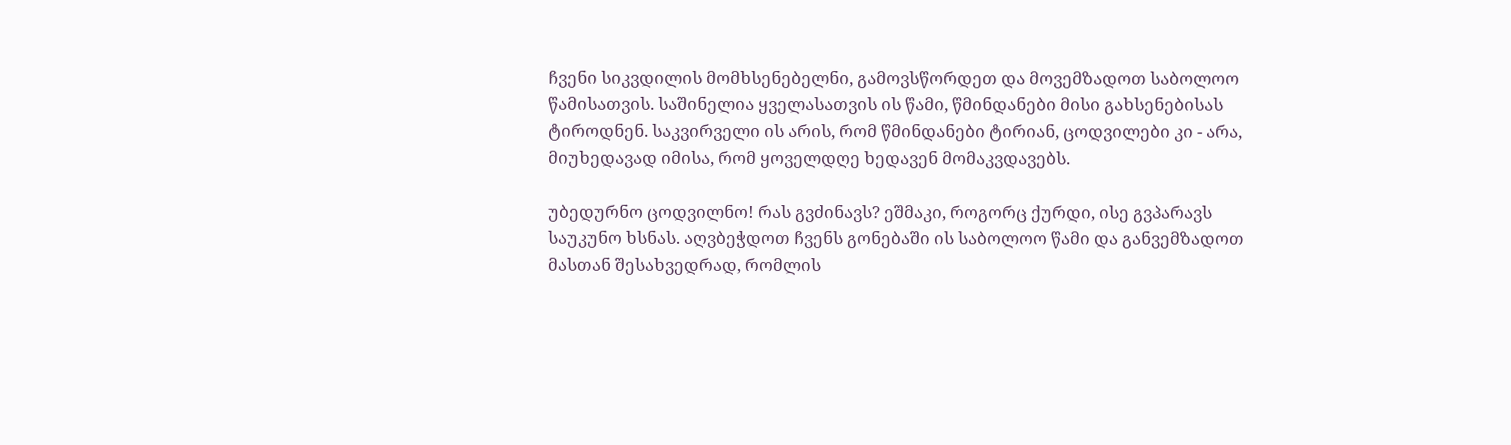ჩვენი სიკვდილის მომხსენებელნი, გამოვსწორდეთ და მოვემზადოთ საბოლოო წამისათვის. საშინელია ყველასათვის ის წამი, წმინდანები მისი გახსენებისას ტიროდნენ. საკვირველი ის არის, რომ წმინდანები ტირიან, ცოდვილები კი - არა, მიუხედავად იმისა, რომ ყოველდღე ხედავენ მომაკვდავებს.

უბედურნო ცოდვილნო! რას გვძინავს? ეშმაკი, როგორც ქურდი, ისე გვპარავს საუკუნო ხსნას. აღვბეჭდოთ ჩვენს გონებაში ის საბოლოო წამი და განვემზადოთ მასთან შესახვედრად, რომლის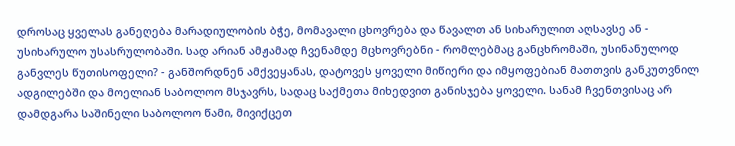დროსაც ყველას განეღება მარადიულობის ბჭე, მომავალი ცხოვრება და წავალთ ან სიხარულით აღსავსე ან - უსიხარულო უსასრულობაში. სად არიან ამჟამად ჩვენამდე მცხოვრებნი - რომლებმაც განცხრომაში, უსინანულოდ განვლეს წუთისოფელი? - განშორდნენ ამქვეყანას, დატოვეს ყოველი მიწიერი და იმყოფებიან მათთვის განკუთვნილ ადგილებში და მოელიან საბოლოო მსჯავრს, სადაც საქმეთა მიხედვით განისჯება ყოველი. სანამ ჩვენთვისაც არ დამდგარა საშინელი საბოლოო წამი, მივიქცეთ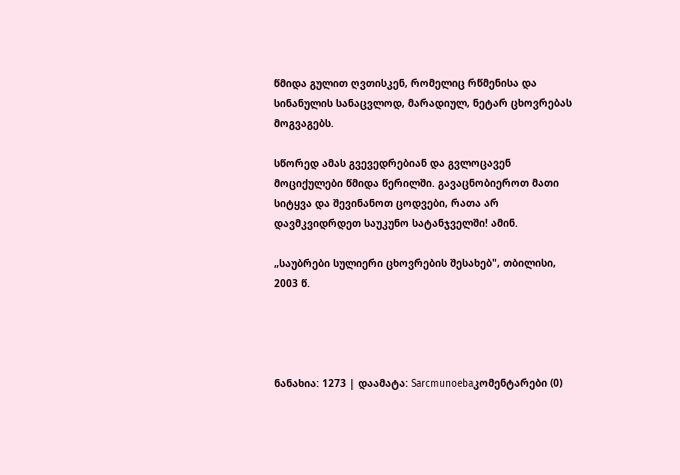წმიდა გულით ღვთისკენ, რომელიც რწმენისა და სინანულის სანაცვლოდ, მარადიულ, ნეტარ ცხოვრებას მოგვაგებს.

სწორედ ამას გვევედრებიან და გვლოცავენ მოციქულები წმიდა წერილში. გავაცნობიეროთ მათი სიტყვა და შევინანოთ ცოდვები, რათა არ დავმკვიდრდეთ საუკუნო სატანჯველში! ამინ.

„საუბრები სულიერი ცხოვრების შესახებ", თბილისი, 2003 წ.




ნანახია: 1273 | დაამატა: Sarcmunoebaკომენტარები (0)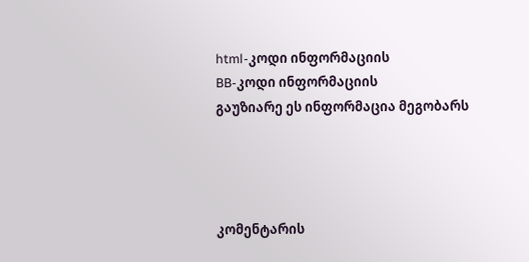html-კოდი ინფორმაციის
BB-კოდი ინფორმაციის
გაუზიარე ეს ინფორმაცია მეგობარს




კომენტარის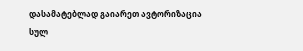დასამატებლად გაიარეთ ავტორიზაცია
სულ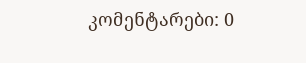კომენტარები: 0